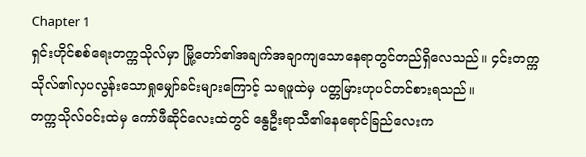Chapter 1
ရှင်းဟိုင်စစ်ရေးတက္ကသိုလ်မှာ မြို့တော်၏အချက်အချာကျသောနေရာတွင်တည်ရှိလေသည်။ ၄င်းတက္ကသိုလ်၏လှပလွန်းသောရှုမျှော်ခင်းများကြောင့် သရဖူထဲမှ ပတ္တမြားဟုပင်တင်စားရသည်။
တက္ကသိုလ်၀င်းထဲမှ ကော်ဖီဆိုင်လေးထဲတွင် နွေဦးရာသီ၏နေရောင်ခြည်လေးက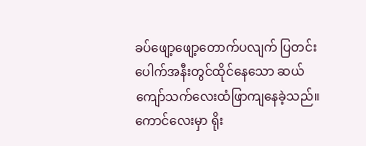ခပ်ဖျော့ဖျော့တောက်ပလျက် ပြတင်းပေါက်အနီးတွင်ထိုင်နေသော ဆယ်ကျော်သက်လေးထံဖြာကျနေခဲ့သည်။
ကောင်လေးမှာ ရိုး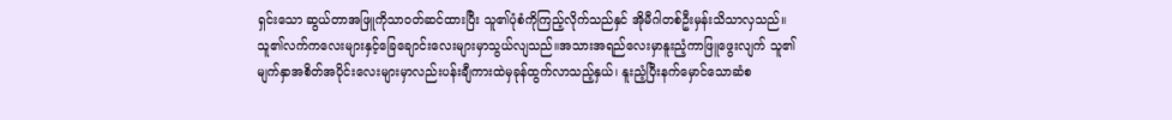ရှင်းသော ဆွယ်တာအဖြူကိုသာ၀တ်ဆင်ထားပြီး သူ၏ပုံစံကိုကြည့်လိုက်သည်နှင် အိုမီဂါတစ်ဦးမှန်းသိသာလှသည်။ သူ၏လက်ကလေးများနှင့်ခြေချောင်းလေးများမှာသွယ်လျသည်။အသားအရည်လေးမှာနူးညံ့ကာဖြူဖွေးလျက် သူ၏မျက်နှာအစိတ်အပိုင်းလေးများမှာလည်းပန်းချီကားထဲမှခုန်ထွက်လာသည့်နှယ်၊ နူးညံ့ပြီးနက်မှောင်သောဆံစ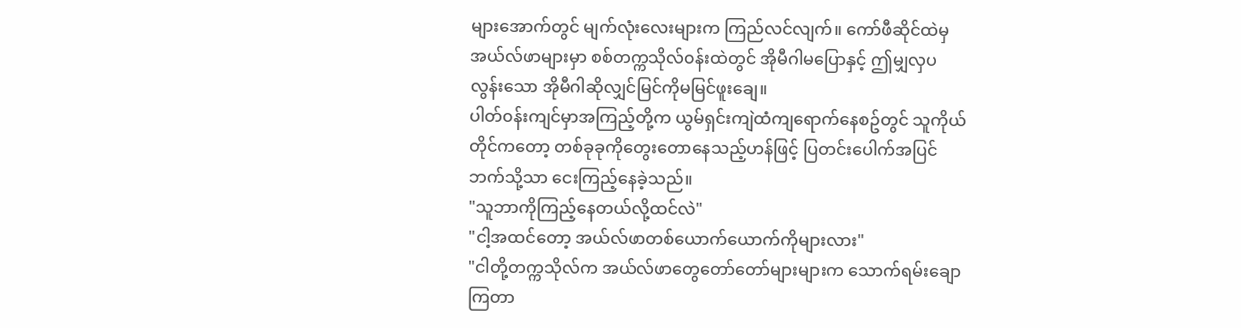များအောက်တွင် မျက်လုံးလေးများက ကြည်လင်လျက်။ ကော်ဖီဆိုင်ထဲမှ အယ်လ်ဖာများမှာ စစ်တက္ကသိုလ်၀န်းထဲတွင် အိုမီဂါမပြောနှင့် ဤမျှလှပလွန်းသော အိုမီဂါဆိုလျှင်မြင်ကိုမမြင်ဖူးချေ။
ပါတ်၀န်းကျင်မှာအကြည့်တို့က ယွမ်ရှင်းကျဲထံကျရောက်နေစဥ်တွင် သူကိုယ်တိုင်ကတော့ တစ်ခုခုကိုတွေးတောနေသည့်ဟန်ဖြင့် ပြတင်းပေါက်အပြင်ဘက်သို့သာ ငေးကြည့်နေခဲ့သည်။
"သူဘာကိုကြည့်နေတယ်လို့ထင်လဲ"
"ငါ့အထင်တော့ အယ်လ်ဖာတစ်ယောက်ယောက်ကိုများလား"
"ငါတို့တက္ကသိုလ်က အယ်လ်ဖာတွေတော်တော်များများက သောက်ရမ်းချောကြတာ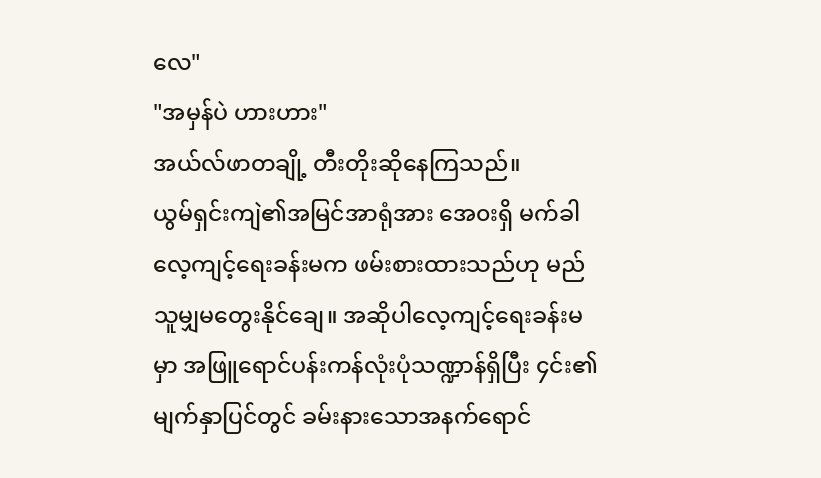လေ"
"အမှန်ပဲ ဟားဟား"
အယ်လ်ဖာတချို့ တီးတိုးဆိုနေကြသည်။
ယွမ်ရှင်းကျဲ၏အမြင်အာရုံအား အေ၀းရှိ မက်ခါလေ့ကျင့်ရေးခန်းမက ဖမ်းစားထားသည်ဟု မည်သူမျှမတွေးနိုင်ချေ။ အဆိုပါလေ့ကျင့်ရေးခန်းမမှာ အဖြူရောင်ပန်းကန်လုံးပုံသဏ္ဍာန်ရှိပြီး ၄င်း၏မျက်နှာပြင်တွင် ခမ်းနားသောအနက်ရောင်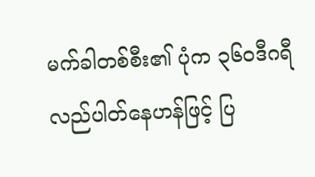မက်ခါတစ်စီး၏ ပုံက ၃၆၀ဒီဂရီလည်ပါတ်နေဟန်ဖြင့် ပြ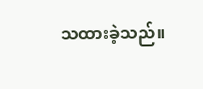သထားခဲ့သည်။